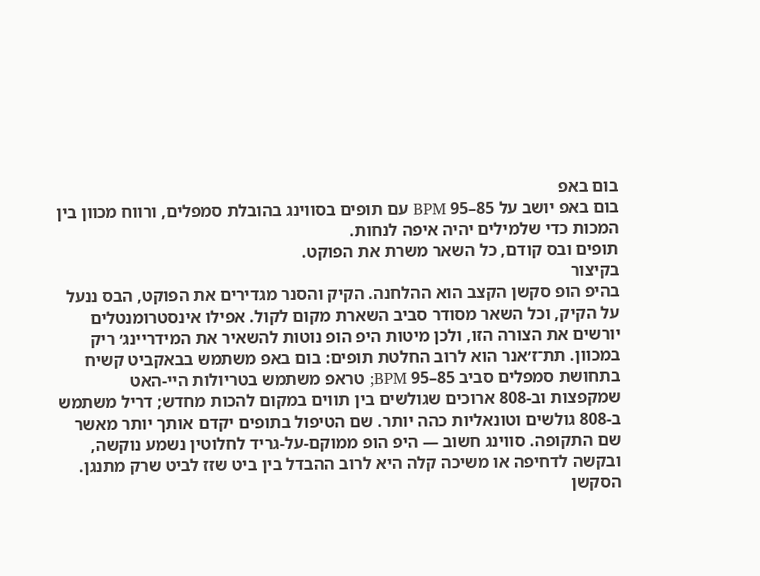בום באפ
בום באפ יושב על 85–95 BPM עם תופים בסווינג בהובלת סמפלים, ורווח מכוון בין המכות כדי שלמילים יהיה איפה לנחות.
תופים ובס קודם, כל השאר משרת את הפוקט.
בקיצור
בהיפ הופ סקשן הקצב הוא ההלחנה. הקיק והסנר מגדירים את הפוקט, הבס ננעל על הקיק, וכל השאר מסודר סביב השארת מקום לקול. אפילו אינסטרומנטלים יורשים את הצורה הזו, ולכן מיטות היפ הופ נוטות להשאיר את המידריינג׳ ריק במכוון. תת־ז׳אנר הוא לרוב החלטת תופים: בום באפ משתמש בבאקביט קשיח בתחושת סמפלים סביב 85–95 BPM; טראפ משתמש בטריולות היי-האט שמקפצות וב-808 ארוכים שגולשים בין תווים במקום להכות מחדש; דריל משתמש ב-808 גולשים וטונאליות כהה יותר. שם הטיפול בתופים יקדם אותך יותר מאשר שם התקופה. סווינג חשוב — היפ הופ ממוקם-על-גריד לחלוטין נשמע נוקשה, ובקשה לדחיפה או משיכה קלה היא לרוב ההבדל בין ביט שזז לביט שרק מתנגן.
הסקשן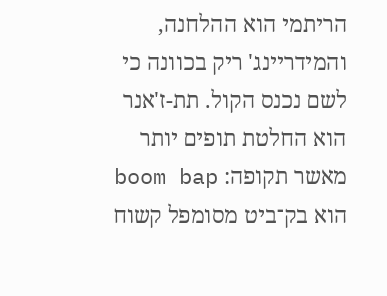הריתמי הוא ההלחנה, והמידריינג' ריק בכוונה כי לשם נכנס הקול. תת-ז'אנר הוא החלטת תופים יותר מאשר תקופה: boom bap הוא בק־ביט מסומפל קשוח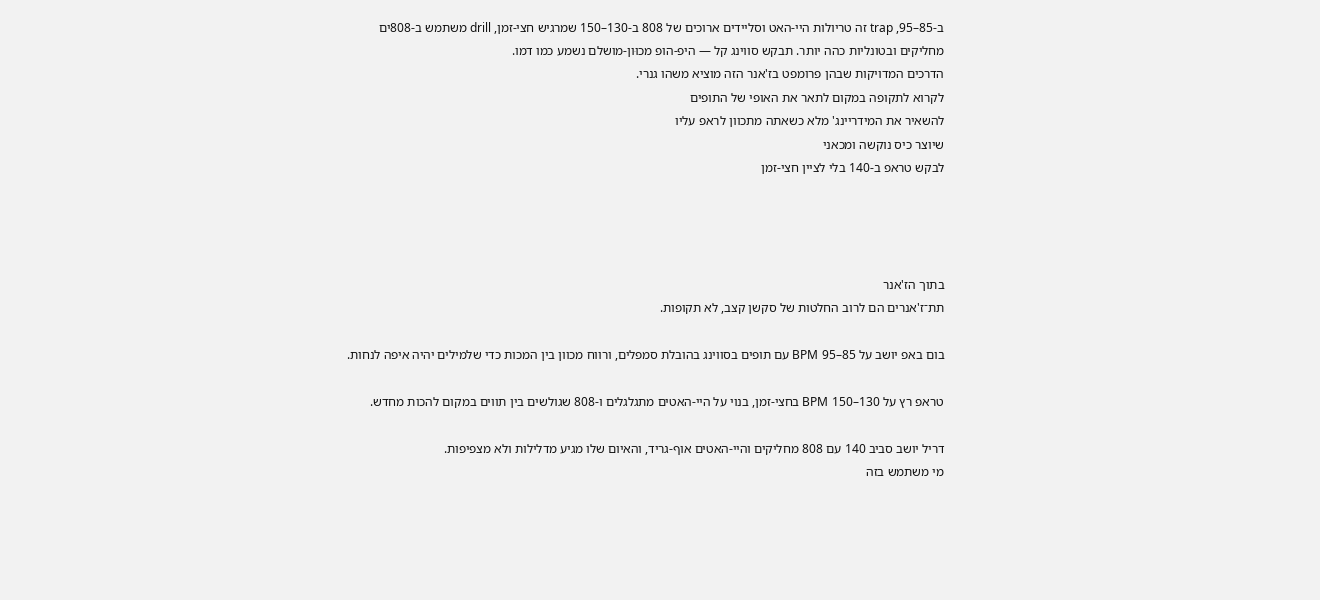ב-85–95, trap זה טריולות היי-האט וסליידים ארוכים של 808 ב-130–150 שמרגיש חצי-זמן, drill משתמש ב-808ים מחליקים ובטונליות כהה יותר. תבקש סווינג קל — היפ-הופ מכוּון-מושלם נשמע כמו דמו.
הדרכים המדויקות שבהן פרומפט בז'אנר הזה מוציא משהו גנרי.
לקרוא לתקופה במקום לתאר את האופי של התופים
להשאיר את המידריינג' מלא כשאתה מתכוון לראפ עליו
שיוצר כיס נוקשה ומכאני
לבקש טראפ ב-140 בלי לציין חצי-זמן




בתוך הז'אנר
תת־ז'אנרים הם לרוב החלטות של סקשן קצב, לא תקופות.

בום באפ יושב על 85–95 BPM עם תופים בסווינג בהובלת סמפלים, ורווח מכוון בין המכות כדי שלמילים יהיה איפה לנחות.

טראפ רץ על 130–150 BPM בחצי-זמן, בנוי על היי-האטים מתגלגלים ו-808 שגולשים בין תווים במקום להכות מחדש.

דריל יושב סביב 140 עם 808 מחליקים והיי-האטים אוף-גריד, והאיום שלו מגיע מדלילות ולא מצפיפות.
מי משתמש בזה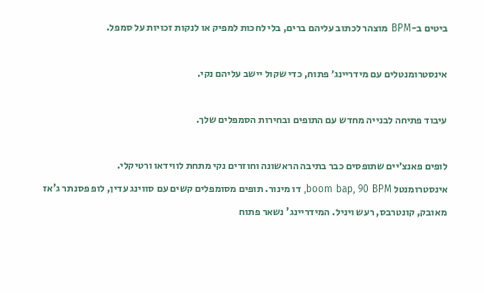ביטים ב-BPM מוצהר לכתוב עליהם ברים, בלי לחכות למפיק או לנקות זכויות על סמפל.

אינסטרומנטלים עם מידריינג׳ פתוח, כדי שקול יישב עליהם נקי.

עיבוד פתיחה לבנייה מחדש עם התופים ובחירות הסמפלים שלך.

לופים פאנצ׳יים שתופסים כבר בתיבה הראשונה וחוזרים נקי מתחת לווידאו ורטיקלי.
אינסטרומנטל boom bap, 90 BPM, דו מינור. תופים מסומפלים קשים עם סווינג עדין, לופ פסנתר ג'אז מאובק, קונטרבס, רעש ויניל. המידריינג' נשאר פתוח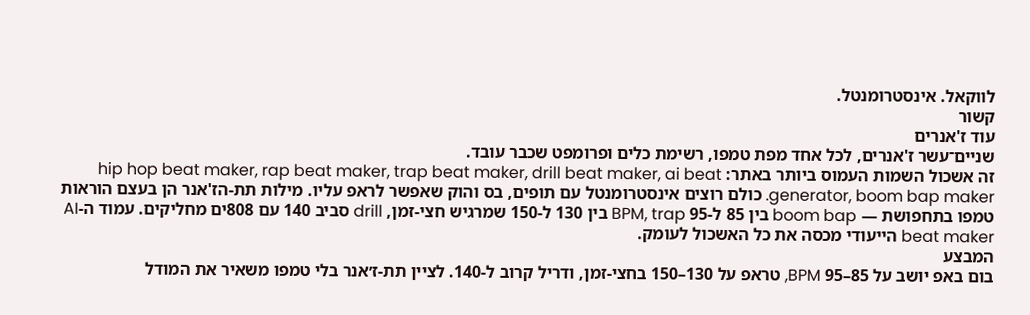לווקאל. אינסטרומנטל.
קשור
עוד ז'אנרים
שניים־עשר ז'אנרים, לכל אחד מפת טמפו, רשימת כלים ופרומפט שכבר עובד.
זה אשכול השמות העמוס ביותר באתר: hip hop beat maker, rap beat maker, trap beat maker, drill beat maker, ai beat generator, boom bap maker. כולם רוצים אינסטרומנטל עם תופים, בס והוק שאפשר לראפ עליו. מילות תת-הז'אנר הן בעצם הוראות טמפו בתחפושת — boom bap בין 85 ל-95 BPM, trap בין 130 ל-150 שמרגיש חצי-זמן, drill סביב 140 עם 808ים מחליקים. עמוד ה-AI beat maker הייעודי מכסה את כל האשכול לעומק.
המבצע
בום באפ יושב על 85–95 BPM, טראפ על 130–150 בחצי-זמן, ודריל קרוב ל-140. לציין תת-ז׳אנר בלי טמפו משאיר את המודל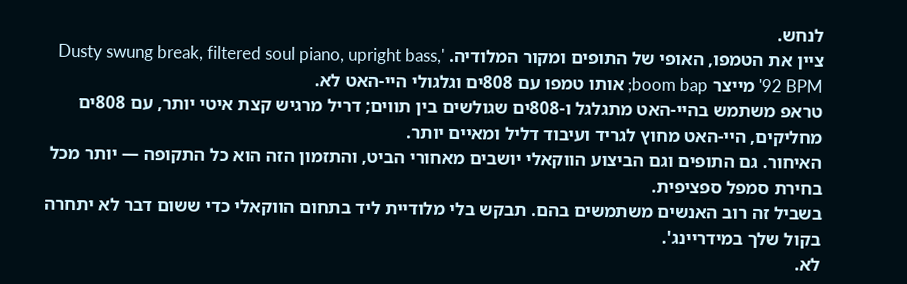לנחש.
ציין את הטמפו, האופי של התופים ומקור המלודיה. 'Dusty swung break, filtered soul piano, upright bass, 92 BPM' מייצר boom bap; אותו טמפו עם 808ים וגלגולי היי-האט לא.
טראפ משתמש בהיי-האט מתגלגל ו-808ים שגולשים בין תווים; דריל מרגיש קצת איטי יותר, עם 808ים מחליקים, היי-האט מחוץ לגריד ועיבוד דליל ומאיים יותר.
האיחור. גם התופים וגם הביצוע הווקאלי יושבים מאחורי הביט, והתזמון הזה הוא כל התקופה — יותר מכל בחירת סמפל ספציפית.
בשביל זה רוב האנשים משתמשים בהם. תבקש בלי מלודיית ליד בתחום הווקאלי כדי ששום דבר לא יתחרה בקול שלך במידריינג'.
לא.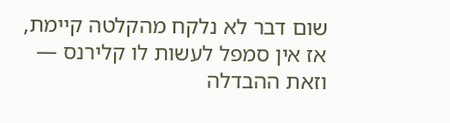שום דבר לא נלקח מהקלטה קיימת, אז אין סמפל לעשות לו קלירנס — וזאת ההבדלה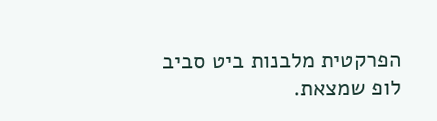הפרקטית מלבנות ביט סביב לופ שמצאת.